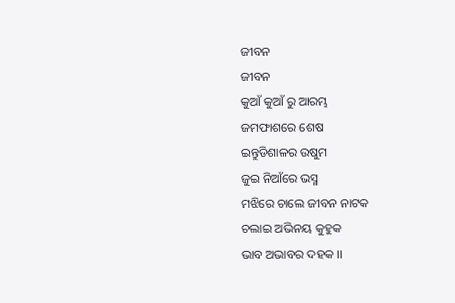ଜୀବନ
ଜୀବନ
କୁଆଁ କୁଆଁ ରୁ ଆରମ୍ଭ
ଜମଫାଶରେ ଶେଷ
ଇନ୍ତୁଡିଶାଳର ଉଷୁମ
ଜୁଇ ନିଆଁରେ ଭସ୍ମ
ମଝିରେ ଚାଲେ ଜୀବନ ନାଟକ
ଚଲାଇ ଅଭିନୟ କୁହୁକ
ଭାବ ଅଭାବର ଦହକ ।।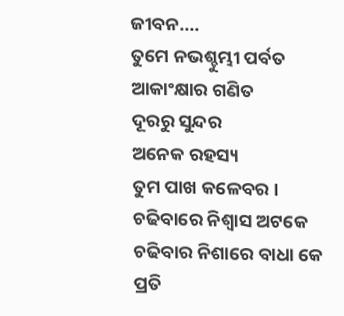ଜୀବନ....
ତୁମେ ନଭଶ୍ଚୁମ୍ଭୀ ପର୍ବତ
ଆକାଂକ୍ଷାର ଗଣିତ
ଦୂରରୁ ସୁନ୍ଦର
ଅନେକ ରହସ୍ୟ
ତୁମ ପାଖ କଳେବର ।
ଚଢିବାରେ ନିଶ୍ଵାସ ଅଟକେ
ଚଢିବାର ନିଶାରେ ବାଧା କେ
ପ୍ରତି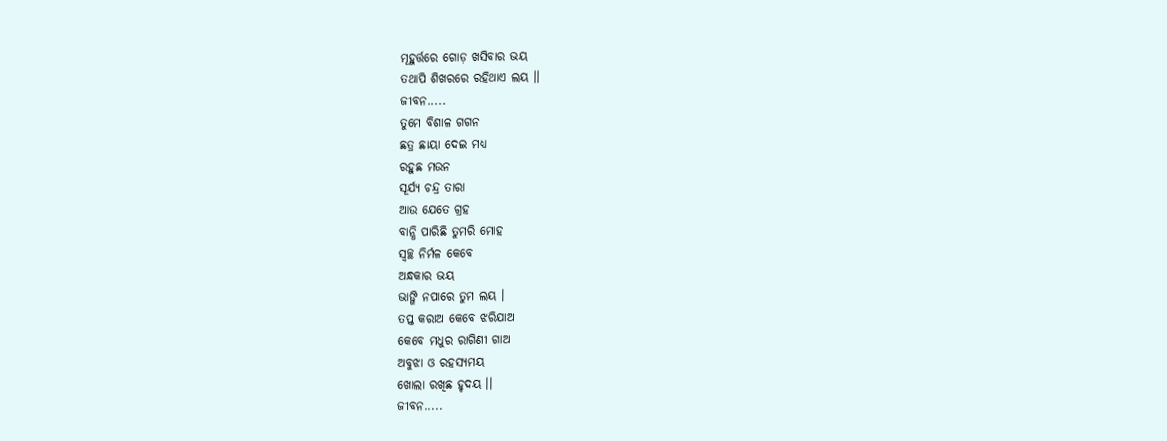ମୂହୁର୍ତ୍ତରେ ଗୋଡ଼ ଖସିବାର ଭୟ
ତଥାପି ଶିଖରରେ ରହିଥାଏ ଲୟ ।।
ଜୀବନ.....
ତୁମେ ବିଶାଳ ଗଗନ
ଛତ୍ର ଛାୟା ଦେଇ ମଧ୍ୟ
ରହୁଛ ମଉନ
ସୂର୍ଯ୍ୟ ଚନ୍ଦ୍ର ତାରା
ଆଉ ଯେତେ ଗ୍ରହ
ବାନ୍ଧି ପାରିଛି ତୁମରି ମୋହ
ସ୍ଵଚ୍ଛ ନିର୍ମଳ କେବେ
ଅନ୍ଧକାର ଭୟ
ଭାଙ୍ଗି ନପାରେ ତୁମ ଲୟ ।
ତପ୍ତ କରାଅ କେବେ ଝରିଯାଅ
କେବେ ମଧୁର ରାଗିଣୀ ଗାଅ
ଅବୁଝା ଓ ରହସ୍ୟମୟ
ଖୋଲା ରଖିଛ ହୃଦୟ ।।
ଜୀବନ.....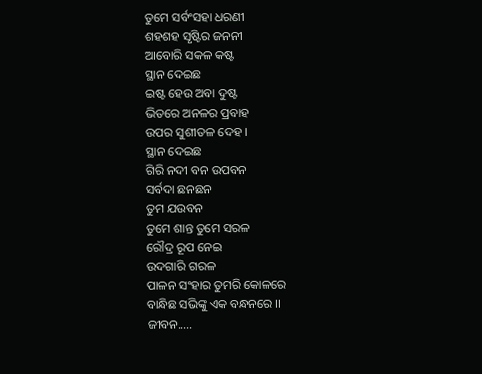ତୁମେ ସର୍ବଂସହା ଧରଣୀ
ଶହଶହ ସୃଷ୍ଟିର ଜନନୀ
ଆବୋରି ସକଳ କଷ୍ଟ
ସ୍ଥାନ ଦେଇଛ
ଇଷ୍ଟ ହେଉ ଅବା ଦୁଷ୍ଟ
ଭିତରେ ଅନଳର ପ୍ରବାହ
ଉପର ସୁଶୀତଳ ଦେହ ।
ସ୍ଥାନ ଦେଇଛ
ଗିରି ନଦୀ ବନ ଉପବନ
ସର୍ବଦା ଛନଛନ
ତୁମ ଯଉବନ
ତୁମେ ଶାନ୍ତ ତୁମେ ସରଳ
ରୌଦ୍ର ରୂପ ନେଇ
ଉଦଗାରି ଗରଳ
ପାଳନ ସଂହାର ତୁମରି କୋଳରେ
ବାନ୍ଧିଛ ସଭିଙ୍କୁ ଏକ ବନ୍ଧନରେ ।।
ଜୀବନ.....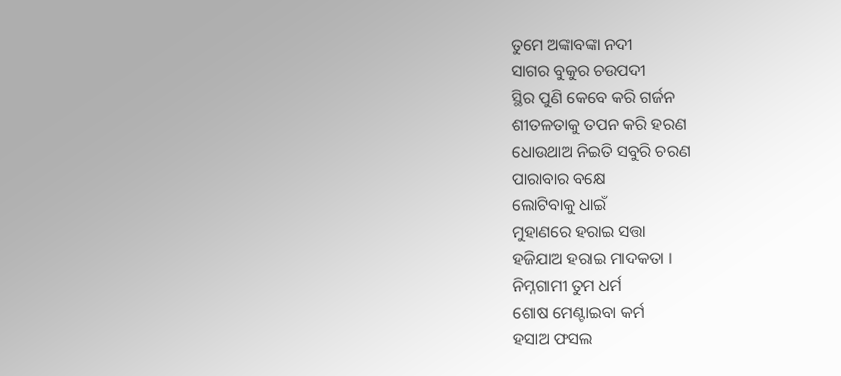ତୁମେ ଅଙ୍କାବଙ୍କା ନଦୀ
ସାଗର ବୁକୁର ଚଉପଦୀ
ସ୍ଥିର ପୁଣି କେବେ କରି ଗର୍ଜନ
ଶୀତଳତାକୁ ତପନ କରି ହରଣ
ଧୋଉଥାଅ ନିଇତି ସବୁରି ଚରଣ
ପାରାବାର ବକ୍ଷେ
ଲୋଟିବାକୁ ଧାଇଁ
ମୁହାଣରେ ହରାଇ ସତ୍ତା
ହଜିଯାଅ ହରାଇ ମାଦକତା ।
ନିମ୍ନଗାମୀ ତୁମ ଧର୍ମ
ଶୋଷ ମେଣ୍ଟାଇବା କର୍ମ
ହସାଅ ଫସଲ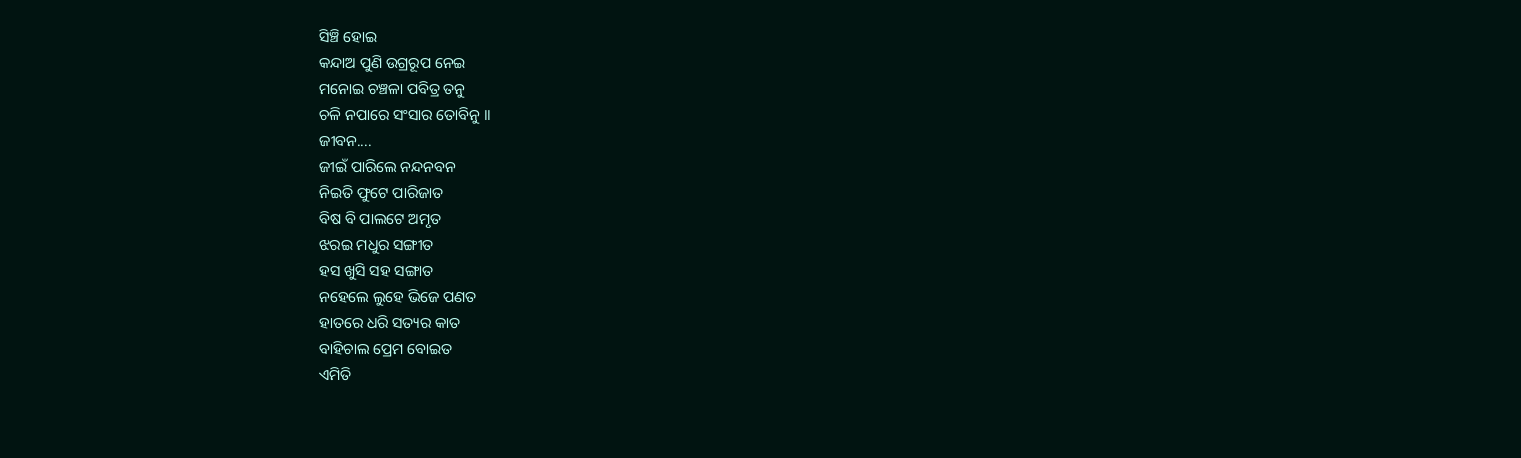ସିଞ୍ଚି ହୋଇ
କନ୍ଦାଅ ପୁଣି ଉଗ୍ରରୂପ ନେଇ
ମନୋଇ ଚଞ୍ଚଳା ପବିତ୍ର ତନୁ
ଚଳି ନପାରେ ସଂସାର ତୋବିନୁ ।।
ଜୀବନ....
ଜୀଇଁ ପାରିଲେ ନନ୍ଦନବନ
ନିଇତି ଫୁଟେ ପାରିଜାତ
ବିଷ ବି ପାଲଟେ ଅମୃତ
ଝରଇ ମଧୁର ସଙ୍ଗୀତ
ହସ ଖୁସି ସହ ସଙ୍ଗାତ
ନହେଲେ ଲୁହେ ଭିଜେ ପଣତ
ହାତରେ ଧରି ସତ୍ୟର କାତ
ବାହିଚାଲ ପ୍ରେମ ବୋଇତ
ଏମିତି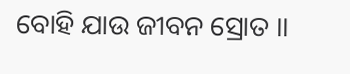ବୋହି ଯାଉ ଜୀବନ ସ୍ରୋତ ।।